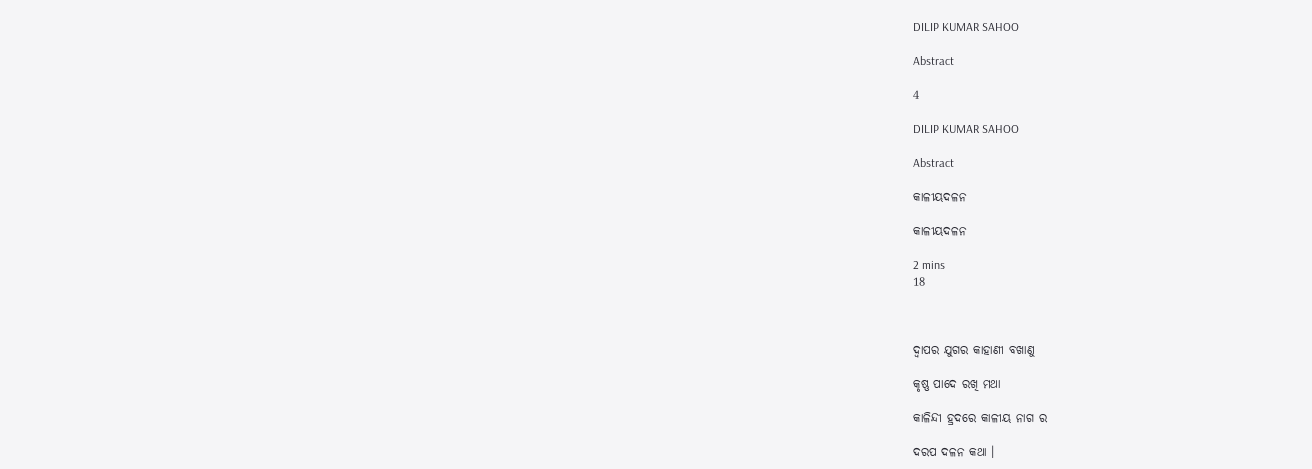DILIP KUMAR SAHOO

Abstract

4

DILIP KUMAR SAHOO

Abstract

କାଳୀୟଦଳନ

କାଳୀୟଦଳନ

2 mins
18



ଦ୍ବାପର ଯୁଗର କାହାଣୀ ବଖାଣୁ

କୃଷ୍ଣ ପାଦେ ରଖି ମଥା

କାଳିନ୍ଦୀ ହ୍ରଦରେ କାଳୀୟ ନାଗ ର

ଦରପ ଦଳନ କଥା ।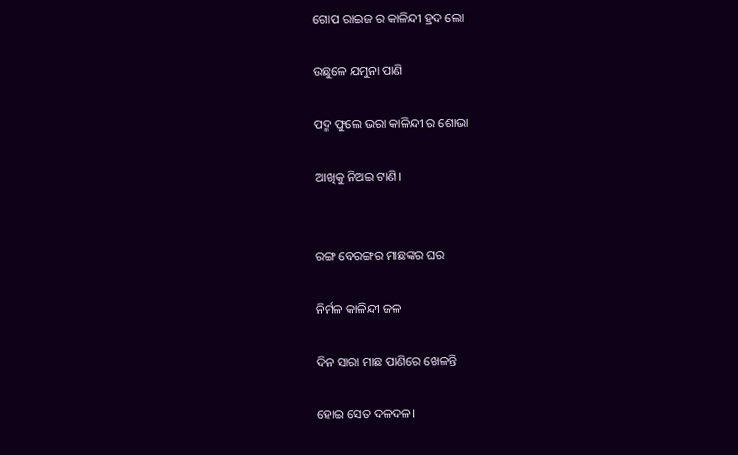ଗୋପ ରାଇଜ ର କାଳିନ୍ଦୀ ହ୍ରଦ ଲୋ

ଉଛୁଳେ ଯମୁନା ପାଣି

ପଦ୍ମ ଫୁଲେ ଭରା କାଳିନ୍ଦୀ ର ଶୋଭା

ଆଖିକୁ ନିଅଇ ଟାଣି।


ରଙ୍ଗ ବେରଙ୍ଗର ମାଛଙ୍କର ଘର

ନିର୍ମଳ କାଳିନ୍ଦୀ ଜଳ

ଦିନ ସାରା ମାଛ ପାଣିରେ ଖେଳନ୍ତି

ହୋଇ ସେତ ଦଳଦଳ।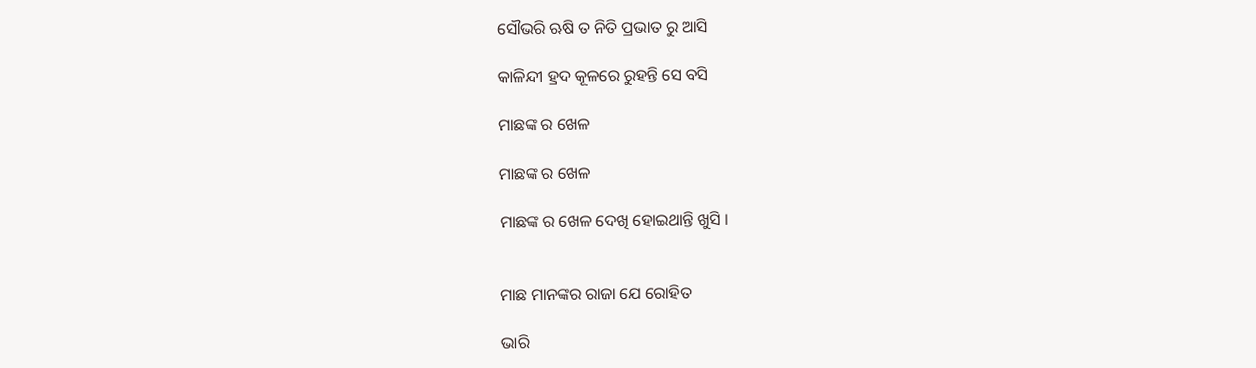ସୌଭରି ଋଷି ତ ନିତି ପ୍ରଭାତ ରୁ ଆସି

କାଳିନ୍ଦୀ ହ୍ରଦ କୂଳରେ ରୁହନ୍ତି ସେ ବସି

ମାଛଙ୍କ ର ଖେଳ

ମାଛଙ୍କ ର ଖେଳ

ମାଛଙ୍କ ର ଖେଳ ଦେଖି ହୋଇଥାନ୍ତି ଖୁସି ‌।


ମାଛ ମାନଙ୍କର ରାଜା ଯେ ରୋହିତ

ଭାରି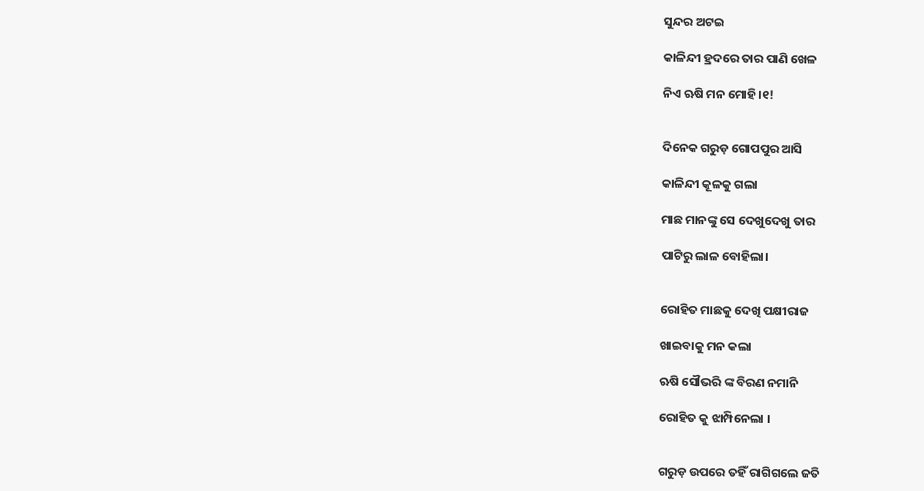ସୁନ୍ଦର ଅଟଇ

କାଳିନ୍ଦୀ ହ୍ରଦରେ ତାର ପାଣି ଖେଳ

ନିଏ ଋଷି ମନ ମୋହି।୧!


ଦିନେକ ଗରୁଡ଼ ଗୋପପୁର ଆସି

କାଳିନ୍ଦୀ କୂଳକୁ ଗଲା

ମାଛ ମାନଙ୍କୁ ସେ ଦେଖୁଦେଖୁ ତାର

ପାଟିରୁ ଲାଳ ବୋହିଲା।


ରୋହିତ ମାଛକୁ ଦେଖି ପକ୍ଷୀରାଜ

ଖାଇବାକୁ ମନ କଲା

ଋଷି ସୌଭରି ଙ୍କ ବିରଣ ନମାନି

ରୋହିତ କୁ ଝାମ୍ପିନେଲା ।


ଗରୁଡ଼ ଉପରେ ତହିଁ ରାଗିଗଲେ ଜତି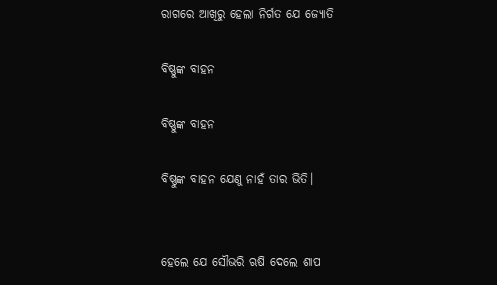ରାଗରେ ଆଖିରୁ ହେଲା ନିର୍ଗତ ଯେ ଜ୍ଯୋତି

ବିଷ୍ଣୁଙ୍କ ବାହନ

ବିଷ୍ଣୁଙ୍କ ବାହନ

ବିଷ୍ଣୁଙ୍କ ବାହନ ଯେଣୁ ନାହଁ ତାର ଭିତି।


ହେଲେ ଯେ ସୌଭରି ଋଷି ଦେଲେ ଶାପ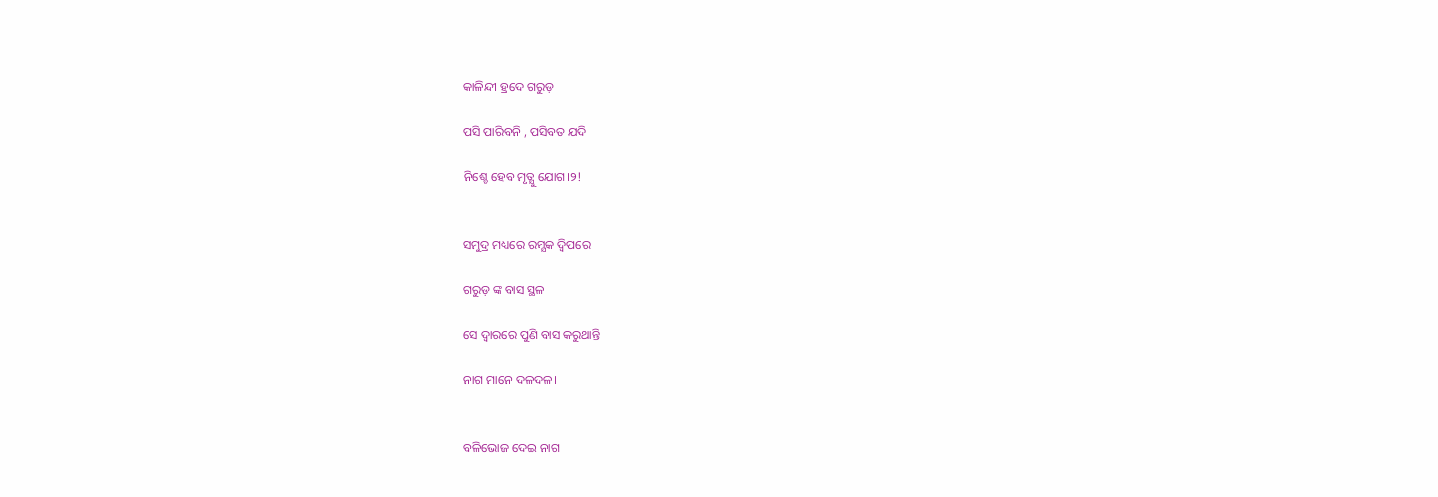କାଳିନ୍ଦୀ ହ୍ରଦେ ଗରୁଡ଼

ପସି ପାରିବନି , ପସିବତ ଯଦି

ନିଶ୍ଚେ ହେବ ମୃତ୍ଯୁ ଯୋଗ।୨!


ସମୁଦ୍ର ମଧ୍ୟରେ ରମ୍ଯକ ଦ୍ବିପରେ

ଗରୁଡ଼ ଙ୍କ ବାସ ସ୍ଥଳ

ସେ ଦ୍ବାରରେ ପୁଣି ବାସ କରୁଥାନ୍ତି

ନାଗ ମାନେ ଦଳଦଳ।


ବଳିଭୋଜ ଦେଇ ନାଗ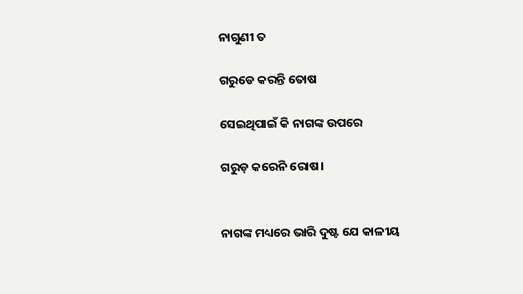ନାଗୁଣୀ ତ

ଗରୁଡେ କରନ୍ତି ତୋଷ

ସେଇଥିପାଇଁ କି ନାଗଙ୍କ ଉପରେ

ଗରୁଡ଼ କରେନି ରୋଷ।


ନାଗଙ୍କ ମଧ୍ୟରେ ଭାରି ଦୁଷ୍ଟ ଯେ କାଳୀୟ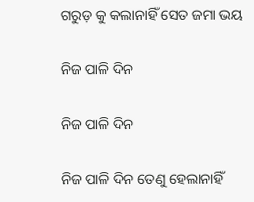ଗରୁଡ଼ କୁ କଲାନାହିଁ ସେତ ଜମା ଭୟ

ନିଜ ପାଳି ଦିନ

ନିଜ ପାଳି ଦିନ

ନିଜ ପାଳି ଦିନ ତେଣୁ ହେଲାନାହିଁ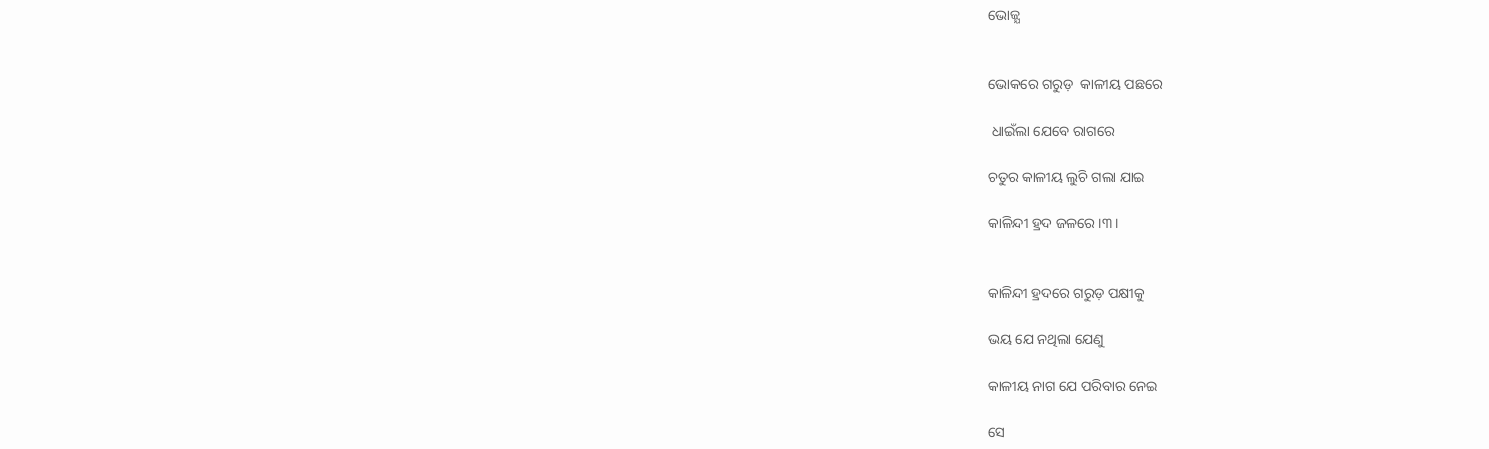ଭୋଜ୍ଯ


ଭୋକରେ ଗରୁଡ଼  କାଳୀୟ ପଛରେ

 ଧାଇଁଲା ଯେବେ ରାଗରେ

ଚତୁର କାଳୀୟ ଲୁଚି ଗଲା ଯାଇ

କାଳିନ୍ଦୀ ହ୍ରଦ ଜଳରେ।୩।


କାଳିନ୍ଦୀ ହ୍ରଦରେ ଗରୁଡ଼ ପକ୍ଷୀକୁ

ଭୟ ଯେ ନଥିଲା ଯେଣୁ

କାଳୀୟ ନାଗ ଯେ ପରିବାର ନେଇ

ସେ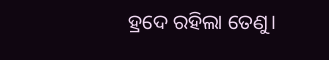ହ୍ରଦେ ରହିଲା ତେଣୁ।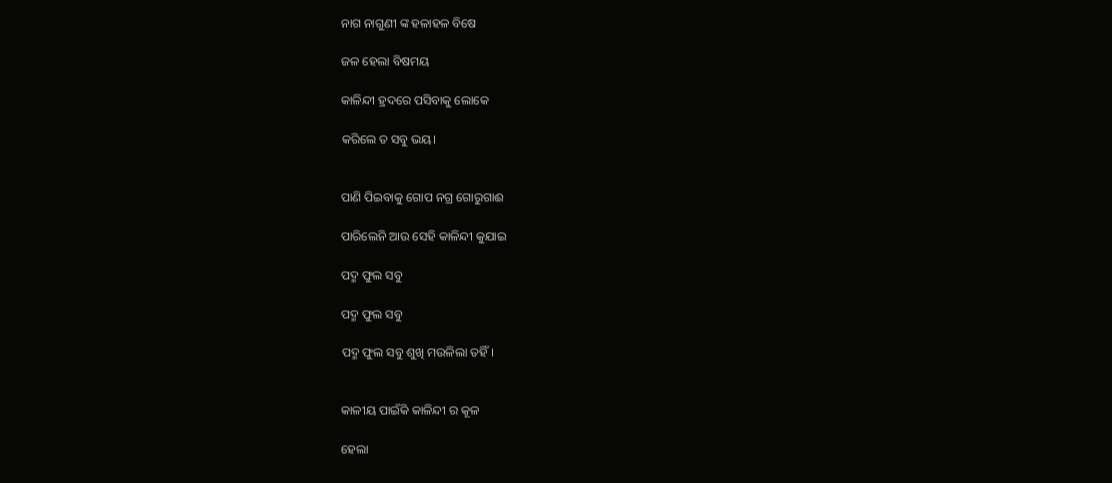ନାଗ ନାଗୁଣୀ ଙ୍କ ହଳାହଳ ବିଷେ

ଜଳ ହେଲା ବିଷମୟ

କାଳିନ୍ଦୀ ହ୍ରଦରେ ପସିବାକୁ ଲୋକେ

କରିଲେ ତ ସବୁ ଭୟ।


ପାଣି ପିଇବାକୁ ଗୋପ ନଗ୍ର ଗୋରୁଗାଈ

ପାରିଲେନି ଆଉ ସେହି କାଳିନ୍ଦୀ କୁଯାଇ

ପଦ୍ମ ଫୁଲ ସବୁ

ପଦ୍ମ ଫୁଲ ସବୁ

ପଦ୍ମ ଫୁଲ ସବୁ ଶୁଖି ମଉଳିଲା ତହିଁ।


କାଳୀୟ ପାଇଁକି କାଳିନ୍ଦୀ ର କୂଳ

ହେଲା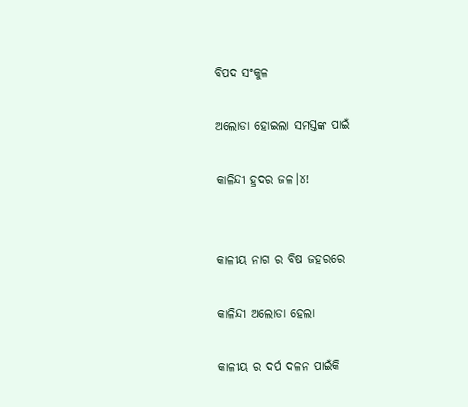ବିପଦ ସଂକୁଳ

ଅଲୋଡା ହୋଇଲା ସମସ୍ତଙ୍କ ପାଇଁ

କାଳିନ୍ଦୀ ହ୍ରଦର ଜଳ।୪!


କାଳୀୟ ନାଗ ର ବିଷ ଜହରରେ

କାଳିନ୍ଦୀ ଅଲୋଡା ହେଲା

କାଳୀୟ ର ଦର୍ପ ଦଳନ ପାଇଁକି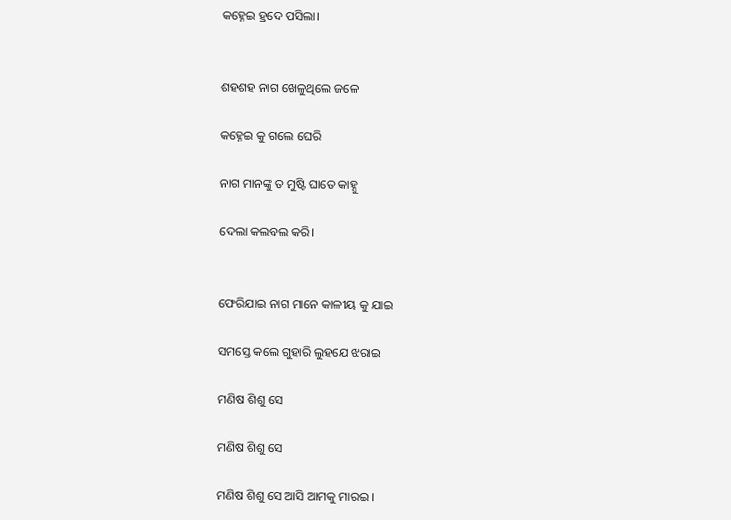କହ୍ନେଇ ହ୍ରଦେ ପସିଲା।


ଶହଶହ ନାଗ ଖେଳୁଥିଲେ ଜଳେ

କହ୍ନେଇ କୁ ଗଲେ ଘେରି

ନାଗ ମାନଙ୍କୁ ତ ମୁଷ୍ଟି ଘାତେ କାହ୍ନୁ

ଦେଲା କଲବଲ କରି।


ଫେରିଯାଇ ନାଗ ମାନେ କାଳୀୟ କୁ ଯାଇ

ସମସ୍ତେ କଲେ ଗୁହାରି ଲୁହଯେ ଝରାଇ

ମଣିଷ ଶିଶୁ ସେ

ମଣିଷ ଶିଶୁ ସେ

ମଣିଷ ଶିଶୁ ସେ ଆସି ଆମକୁ ମାରଇ ।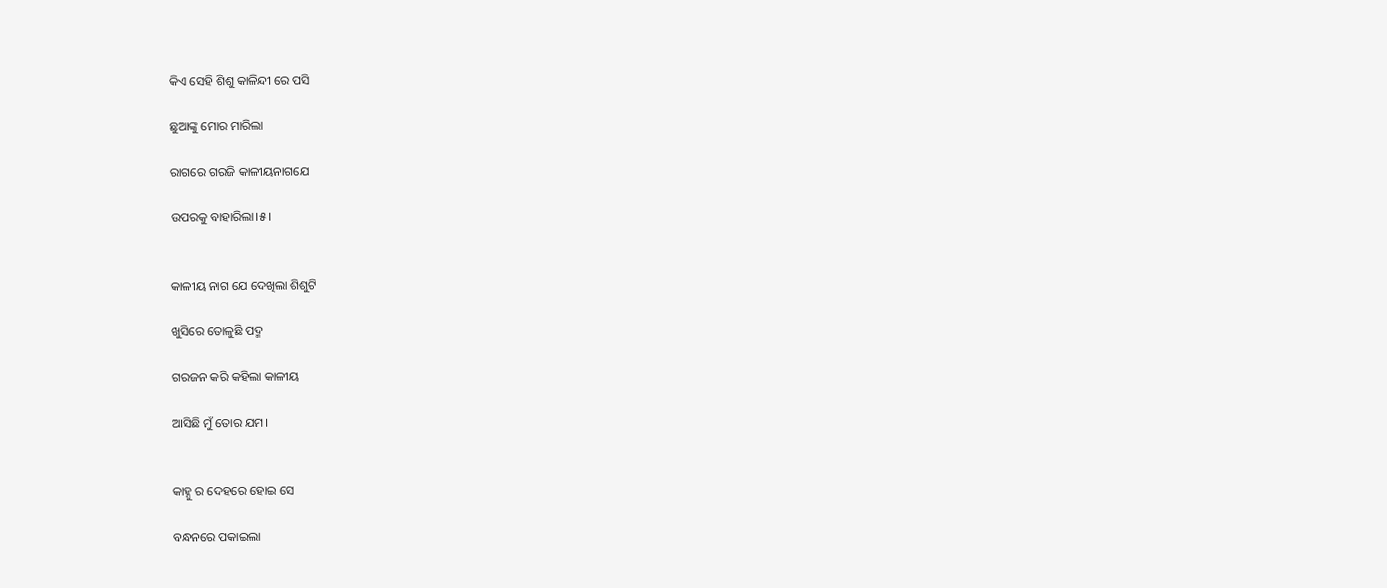କିଏ ସେହି ଶିଶୁ କାଳିନ୍ଦୀ ରେ ପସି

ଛୁଆଙ୍କୁ ମୋର ମାରିଲା

ରାଗରେ ଗରଜି କାଳୀୟନାଗଯେ

ଉପରକୁ ବାହାରିଲା।୫।


କାଳୀୟ ନାଗ ଯେ ଦେଖିଲା ଶିଶୁଟି

ଖୁସିରେ ତୋଳୁଛି ପଦ୍ମ

ଗରଜନ କରି କହିଲା କାଳୀୟ

ଆସିଛି ମୁଁ ତୋର ଯମ।


କାହ୍ନୁ ର ଦେହରେ ହୋଇ ସେ

ବନ୍ଧନରେ ପକାଇଲା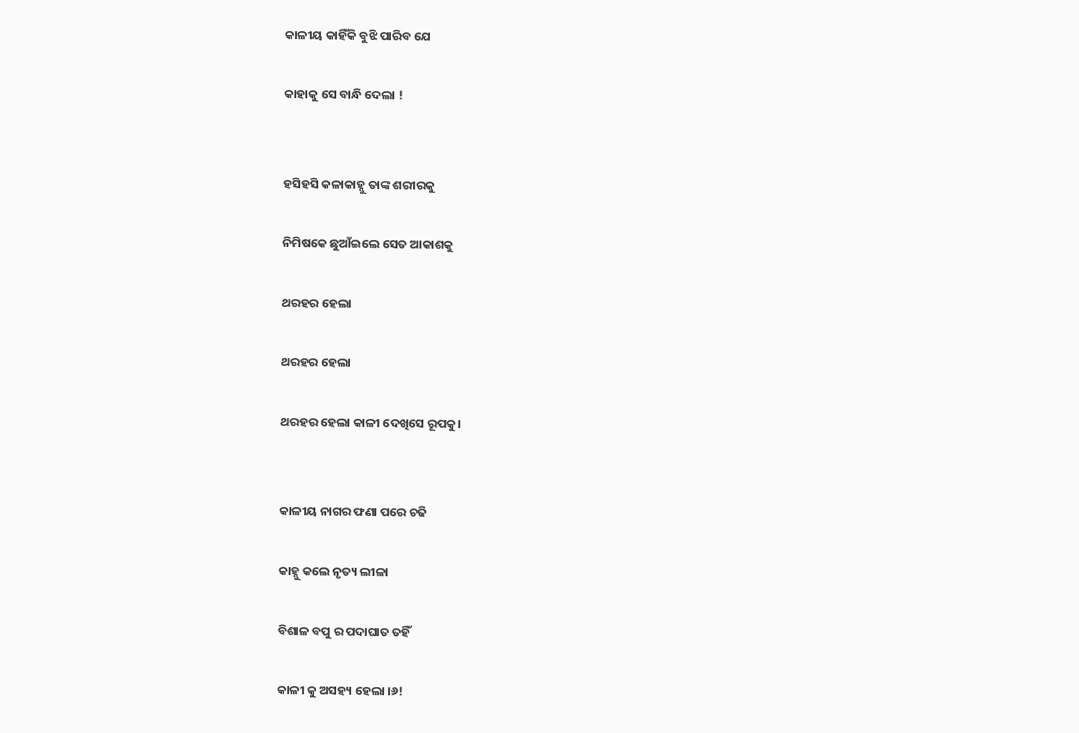କାଳୀୟ କାହିଁକି ବୁଝି ପାରିବ ଯେ

କାହାକୁ ସେ ବାନ୍ଧି ଦେଲା !


ହସିହସି କଳାକାହ୍ନୁ ତାଙ୍କ ଶରୀରକୁ

ନିମିଷକେ ଛୁଆଁଇଲେ ସେତ ଆକାଶକୁ

ଥରହର ହେଲା

ଥରହର ହେଲା

ଥରହର ହେଲା କାଳୀ ଦେଖିସେ ରୂପକୁ।


କାଳୀୟ ନାଗର ଫଣା ପରେ ଚଢି

କାହ୍ନୁ କଲେ ନୃତ୍ୟ ଲୀଳା

ବିଶାଳ ବପୁ ର ପଦାଘାତ ତହିଁ

କାଳୀ କୁ ଅସହ୍ୟ ହେଲା ।୬!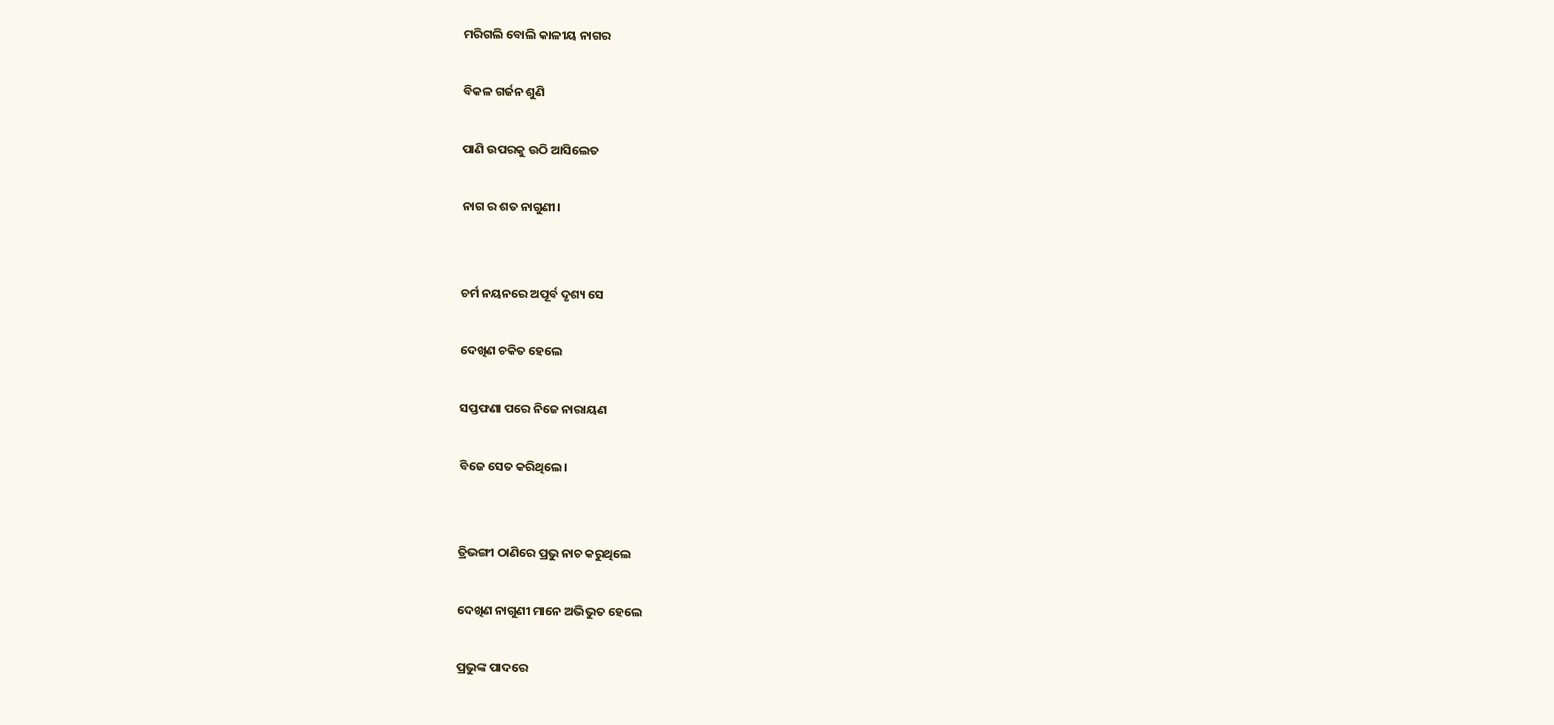ମରିଗଲି ବୋଲି କାଳୀୟ ନାଗର

ବିକଳ ଗର୍ଜନ ଶୁଣି

ପାଣି ଉପରକୁ ଉଠି ଆସିଲେତ

ନାଗ ର ଶତ ନାଗୁଣୀ।


ଚର୍ମ ନୟନରେ ଅପୂର୍ବ ଦୃଶ୍ୟ ସେ

ଦେଖିଣ ଚକିତ ହେଲେ

ସପ୍ତଫଣା ପରେ ନିଜେ ନାରାୟଣ

ବିଜେ ସେତ କରିଥିଲେ।


ତ୍ରିଭଙ୍ଗୀ ଠାଣିରେ ପ୍ରଭୁ ନାଚ କରୁଥିଲେ

ଦେଖିଣ ନାଗୁଣୀ ମାନେ ଅଭିଭୁତ ହେଲେ

ପ୍ରଭୁଙ୍କ ପାଦରେ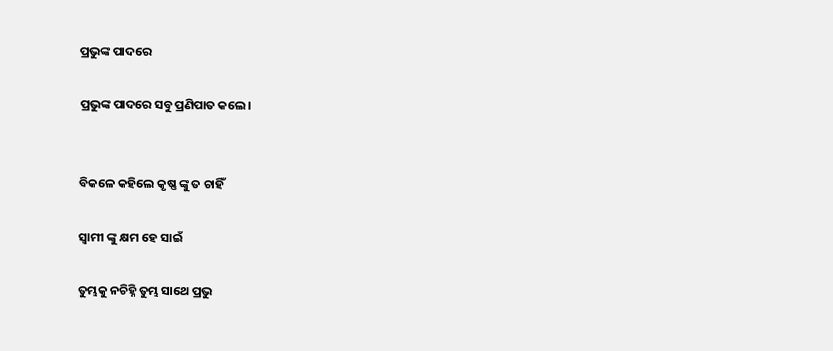ପ୍ରଭୁଙ୍କ ପାଦରେ

ପ୍ରଭୁଙ୍କ ପାଦରେ ସବୁ ପ୍ରଣିପାତ କଲେ।


ବିକଳେ କହିଲେ କୃଷ୍ଣ ଙ୍କୁ ତ ଚାହିଁ

ସ୍ବାମୀ ଙ୍କୁ କ୍ଷମ ହେ ସାଇଁ

ତୁମ୍ଭକୁ ନଚିହ୍ନି ତୁମ୍ଭ ସାଥେ ପ୍ରଭୁ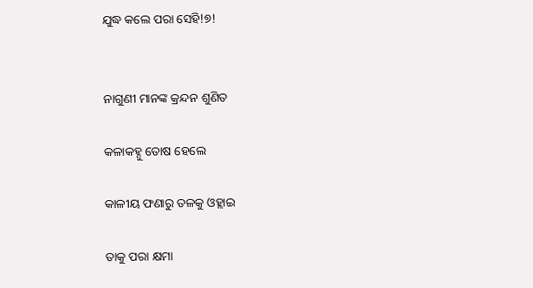ଯୁଦ୍ଧ କଲେ ପରା ସେହି!୭!


ନାଗୁଣୀ ମାନଙ୍କ କ୍ରନ୍ଦନ ଶୁଣିତ

କଳାକହ୍ନୁ ତୋଷ ହେଲେ

କାଳୀୟ ଫଣାରୁ ତଳକୁ ଓହ୍ଲାଇ

ତାକୁ ପରା କ୍ଷମା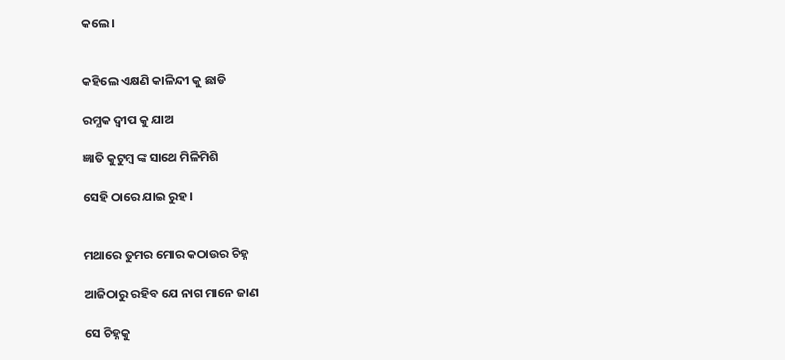କଲେ।


କହିଲେ ଏକ୍ଷଣି କାଳିନ୍ଦୀ କୁ ଛାଡି

ରମ୍ଯକ ଦ୍ବୀପ କୁ ଯାଅ

ଜ୍ଞାତି କୁଟୁମ୍ବ ଙ୍କ ସାଥେ ମିଳିମିଶି

ସେହି ଠାରେ ଯାଇ ରୁହ।


ମଥାରେ ତୁମର ମୋର କଠାଉର ଚିହ୍ନ

ଆଜିଠାରୁ ରହିବ ଯେ ନାଗ ମାନେ ଜାଣ

ସେ ଚିହ୍ନକୁ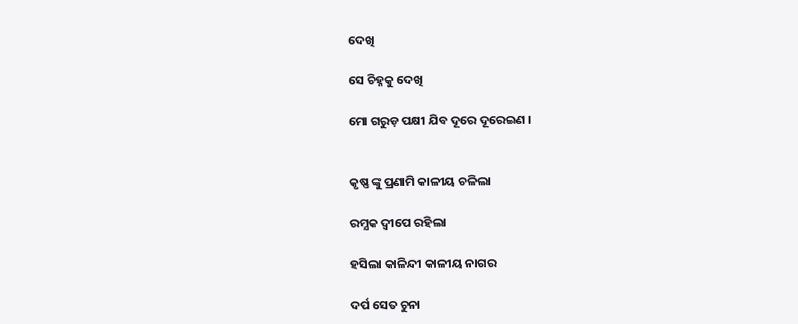ଦେଖି

ସେ ଚିହ୍ନକୁ ଦେଖି

ମୋ ଗରୁଡ଼ ପକ୍ଷୀ ଯିବ ଦୂରେ ଦୂରେଇଣ ।


କୃଷ୍ଣ ଙ୍କୁ ପ୍ରଣାମି କାଳୀୟ ଚଳିଲା

ରମ୍ଯକ ଦ୍ଵୀପେ ରହିଲା

ହସିଲା କାଳିନ୍ଦୀ କାଳୀୟ ନାଗର

ଦର୍ପ ସେତ ଚୁନା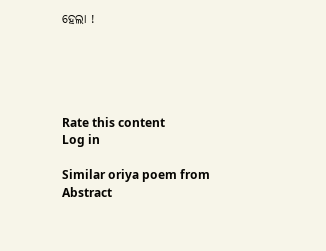ହେଲା !





Rate this content
Log in

Similar oriya poem from Abstract